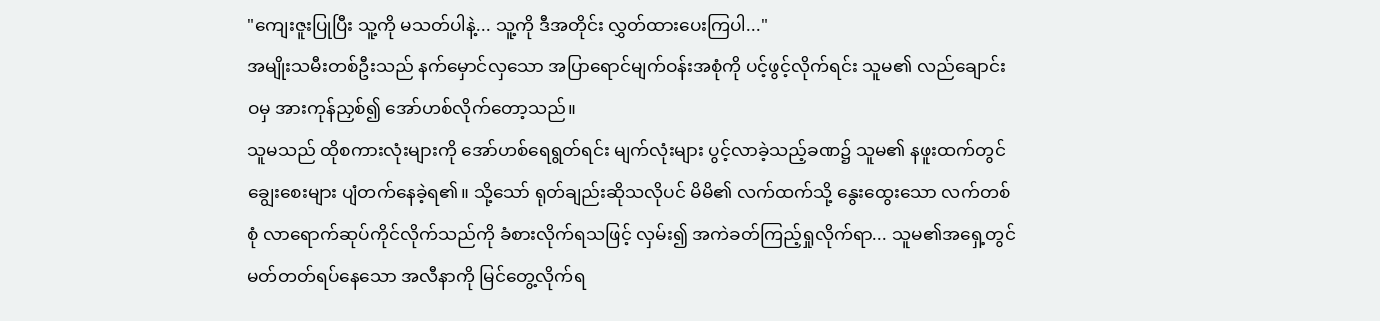"ကျေးဇူးပြုပြီး သူ့ကို မသတ်ပါနဲ့... သူ့ကို ဒီအတိုင်း လွှတ်ထားပေးကြပါ..."
အမျိုးသမီးတစ်ဦးသည် နက်မှောင်လှသော အပြာရောင်မျက်ဝန်းအစုံကို ပင့်ဖွင့်လိုက်ရင်း သူမ၏ လည်ချောင်းဝမှ အားကုန်ညှစ်၍ အော်ဟစ်လိုက်တော့သည်။
သူမသည် ထိုစကားလုံးများကို အော်ဟစ်ရေရွတ်ရင်း မျက်လုံးများ ပွင့်လာခဲ့သည့်ခဏ၌ သူမ၏ နဖူးထက်တွင် ချွေးစေးများ ပျံတက်နေခဲ့ရ၏။ သို့သော် ရုတ်ချည်းဆိုသလိုပင် မိမိ၏ လက်ထက်သို့ နွေးထွေးသော လက်တစ်စုံ လာရောက်ဆုပ်ကိုင်လိုက်သည်ကို ခံစားလိုက်ရသဖြင့် လှမ်း၍ အကဲခတ်ကြည့်ရှုလိုက်ရာ... သူမ၏အရှေ့တွင် မတ်တတ်ရပ်နေသော အလီနာကို မြင်တွေ့လိုက်ရ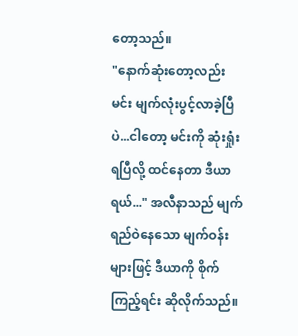တော့သည်။
"နောက်ဆုံးတော့လည်း မင်း မျက်လုံးပွင့်လာခဲ့ပြီပဲ...ငါတော့ မင်းကို ဆုံးရှုံးရပြီလို့ ထင်နေတာ ဒီယာရယ်..." အလီနာသည် မျက်ရည်ဝဲနေသော မျက်ဝန်းများဖြင့် ဒီယာကို စိုက်ကြည့်ရင်း ဆိုလိုက်သည်။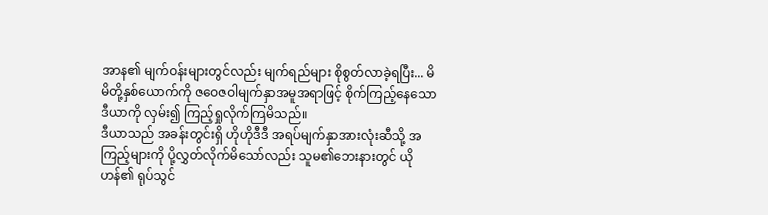အာန၏ မျက်ဝန်းများတွင်လည်း မျက်ရည်များ စိုစွတ်လာခဲ့ရပြီး... မိမိတို့နှစ်ယောက်ကို ဇဝေဇဝါမျက်နှာအမူအရာဖြင့် စိုက်ကြည့်နေသော ဒီယာကို လှမ်း၍ ကြည့်ရှုလိုက်ကြမိသည်။
ဒီယာသည် အခန်းတွင်းရှိ ဟိုဟိုဒီဒီ အရပ်မျက်နှာအားလုံးဆီသို့ အကြည့်များကို ပို့လွှတ်လိုက်မိသော်လည်း သူမ၏ဘေးနားတွင် ယိုဟန်၏ ရုပ်သွင်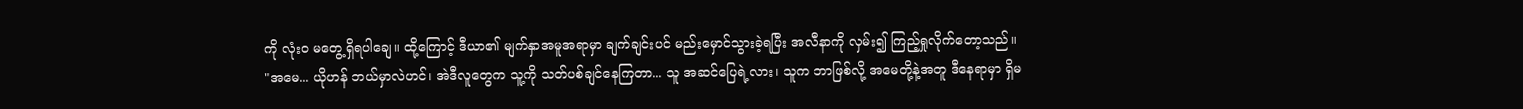ကို လုံးဝ မတွေ့ရှိရပါချေ။ ထို့ကြောင့် ဒီယာ၏ မျက်နှာအမူအရာမှာ ချက်ချင်းပင် မည်းမှောင်သွားခဲ့ရပြီး အလီနာကို လှမ်း၍ ကြည့်ရှုလိုက်တော့သည်။
"အမေ... ယိုဟန် ဘယ်မှာလဲဟင်၊ အဲဒီလူတွေက သူ့ကို သတ်ပစ်ချင်နေကြတာ... သူ အဆင်ပြေရဲ့လား၊ သူက ဘာဖြစ်လို့ အမေတို့နဲ့အတူ ဒီနေရာမှာ ရှိမ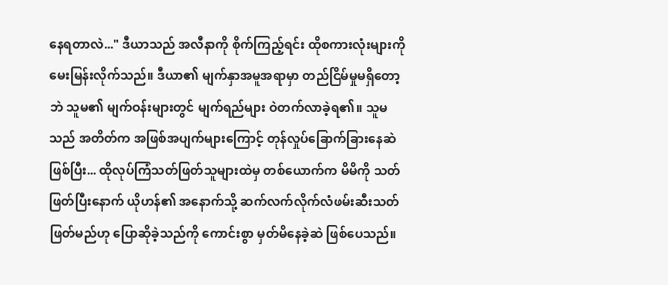နေရတာလဲ..." ဒီယာသည် အလီနာကို စိုက်ကြည့်ရင်း ထိုစကားလုံးများကို မေးမြန်းလိုက်သည်။ ဒီယာ၏ မျက်နှာအမူအရာမှာ တည်ငြိမ်မှုမရှိတော့ဘဲ သူမ၏ မျက်ဝန်းများတွင် မျက်ရည်များ ဝဲတက်လာခဲ့ရ၏။ သူမသည် အတိတ်က အဖြစ်အပျက်များကြောင့် တုန်လှုပ်ခြောက်ခြားနေဆဲဖြစ်ပြီး... ထိုလုပ်ကြံသတ်ဖြတ်သူများထဲမှ တစ်ယောက်က မိမိကို သတ်ဖြတ်ပြီးနောက် ယိုဟန်၏ အနောက်သို့ ဆက်လက်လိုက်လံဖမ်းဆီးသတ်ဖြတ်မည်ဟု ပြောဆိုခဲ့သည်ကို ကောင်းစွာ မှတ်မိနေခဲ့ဆဲ ဖြစ်ပေသည်။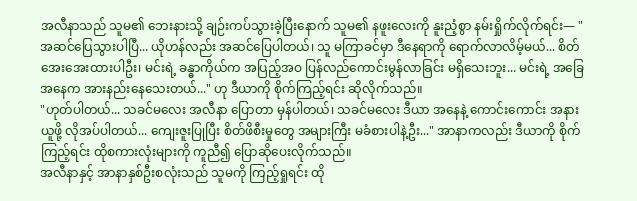အလီနာသည် သူမ၏ ဘေးနားသို့ ချဉ်းကပ်သွားခဲ့ပြီးနောက် သူမ၏ နဖူးလေးကို နူးညံ့စွာ နမ်းရှိုက်လိုက်ရင်း— "အဆင်ပြေသွားပါပြီ... ယိုဟန်လည်း အဆင်ပြေပါတယ်၊ သူ မကြာခင်မှာ ဒီနေရာကို ရောက်လာလိမ့်မယ်... စိတ်အေးအေးထားပါဦး၊ မင်းရဲ့ ခန္ဓာကိုယ်က အပြည့်အဝ ပြန်လည်ကောင်းမွန်လာခြင်း မရှိသေးဘူး... မင်းရဲ့ အခြေအနေက အားနည်းနေသေးတယ်..." ဟု ဒီယာကို စိုက်ကြည့်ရင်း ဆိုလိုက်သည်။
"ဟုတ်ပါတယ်... သခင်မလေး အလီနာ ပြောတာ မှန်ပါတယ်၊ သခင်မလေး ဒီယာ အနေနဲ့ ကောင်းကောင်း အနားယူဖို့ လိုအပ်ပါတယ်... ကျေးဇူးပြုပြီး စိတ်ဖိစီးမှုတွေ အများကြီး မခံစားပါနဲ့ဦး..." အာနာကလည်း ဒီယာကို စိုက်ကြည့်ရင်း ထိုစကားလုံးများကို ကူညီ၍ ပြောဆိုပေးလိုက်သည်။
အလီနာနှင့် အာနာနှစ်ဦးစလုံးသည် သူမကို ကြည့်ရှုရင်း ထို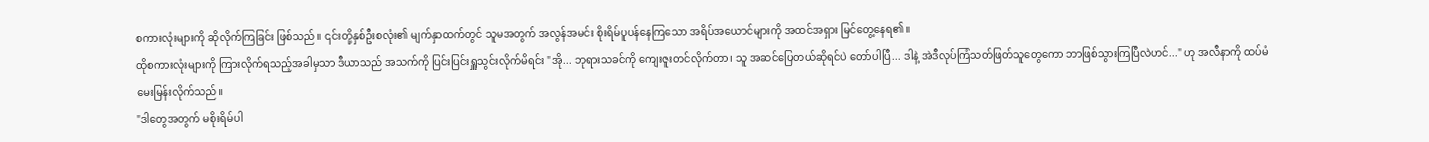စကားလုံးများကို ဆိုလိုက်ကြခြင်း ဖြစ်သည်။ ၎င်းတို့နှစ်ဦးစလုံး၏ မျက်နှာထက်တွင် သူမအတွက် အလွန်အမင်း စိုးရိမ်ပူပန်နေကြသော အရိပ်အယောင်များကို အထင်အရှား မြင်တွေ့နေရ၏။
ထိုစကားလုံးများကို ကြားလိုက်ရသည့်အခါမှသာ ဒီယာသည် အသက်ကို ပြင်းပြင်းရှူသွင်းလိုက်မိရင်း "အို... ဘုရားသခင်ကို ကျေးဇူးတင်လိုက်တာ၊ သူ အဆင်ပြေတယ်ဆိုရင်ပဲ တော်ပါပြီ... ဒါနဲ့ အဲဒီလုပ်ကြံသတ်ဖြတ်သူတွေကော ဘာဖြစ်သွားကြပြီလဲဟင်..." ဟု အလီနာကို ထပ်မံမေးမြန်းလိုက်သည်။
"ဒါတွေအတွက် မစိုးရိမ်ပါ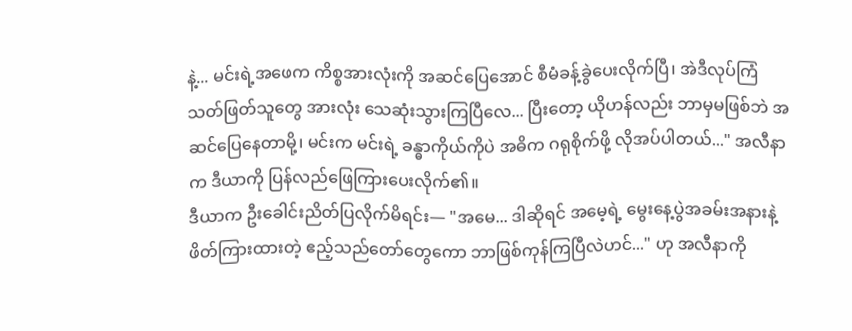နဲ့... မင်းရဲ့အဖေက ကိစ္စအားလုံးကို အဆင်ပြေအောင် စီမံခန့်ခွဲပေးလိုက်ပြီ၊ အဲဒီလုပ်ကြံသတ်ဖြတ်သူတွေ အားလုံး သေဆုံးသွားကြပြီလေ... ပြီးတော့ ယိုဟန်လည်း ဘာမှမဖြစ်ဘဲ အဆင်ပြေနေတာမို့၊ မင်းက မင်းရဲ့ ခန္ဓာကိုယ်ကိုပဲ အဓိက ဂရုစိုက်ဖို့ လိုအပ်ပါတယ်..." အလီနာက ဒီယာကို ပြန်လည်ဖြေကြားပေးလိုက်၏။
ဒီယာက ဦးခေါင်းညိတ်ပြလိုက်မိရင်း— "အမေ... ဒါဆိုရင် အမေ့ရဲ့ မွေးနေ့ပွဲအခမ်းအနားနဲ့ ဖိတ်ကြားထားတဲ့ ဧည့်သည်တော်တွေကော ဘာဖြစ်ကုန်ကြပြီလဲဟင်..." ဟု အလီနာကို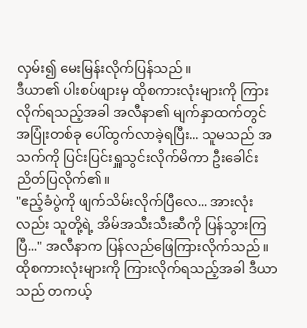လှမ်း၍ မေးမြန်းလိုက်ပြန်သည်။
ဒီယာ၏ ပါးစပ်ဖျားမှ ထိုစကားလုံးများကို ကြားလိုက်ရသည့်အခါ အလီနာ၏ မျက်နှာထက်တွင် အပြုံးတစ်ခု ပေါ်ထွက်လာခဲ့ရပြီး... သူမသည် အသက်ကို ပြင်းပြင်းရှူသွင်းလိုက်မိကာ ဦးခေါင်းညိတ်ပြလိုက်၏။
"ဧည့်ခံပွဲကို ဖျက်သိမ်းလိုက်ပြီလေ... အားလုံးလည်း သူတို့ရဲ့ အိမ်အသီးသီးဆီကို ပြန်သွားကြပြီ..." အလီနာက ပြန်လည်ဖြေကြားလိုက်သည်။
ထိုစကားလုံးများကို ကြားလိုက်ရသည့်အခါ ဒီယာသည် တကယ့်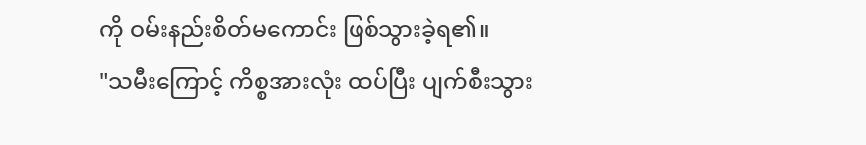ကို ဝမ်းနည်းစိတ်မကောင်း ဖြစ်သွားခဲ့ရ၏။
"သမီးကြောင့် ကိစ္စအားလုံး ထပ်ပြီး ပျက်စီးသွား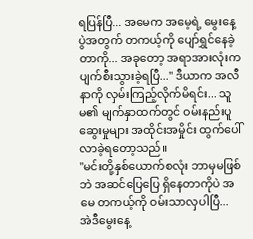ရပြန်ပြီ... အမေက အမေ့ရဲ့ မွေးနေ့ပွဲအတွက် တကယ့်ကို ပျော်ရွှင်နေခဲ့တာကို... အခုတော့ အရာအားလုံးက ပျက်စီးသွားခဲ့ရပြီ..." ဒီယာက အလီနာကို လှမ်းကြည့်လိုက်မိရင်း... သူမ၏ မျက်နှာထက်တွင် ဝမ်းနည်းပူဆွေးမှုများ အထိုင်းအမှိုင်း ထွက်ပေါ်လာခဲ့ရတော့သည်။
"မင်းတို့နှစ်ယောက်စလုံး ဘာမှမဖြစ်ဘဲ အဆင်ပြေပြေ ရှိနေတာကိုပဲ အမေ တကယ့်ကို ဝမ်းသာလှပါပြီ... အဲဒီမွေးနေ့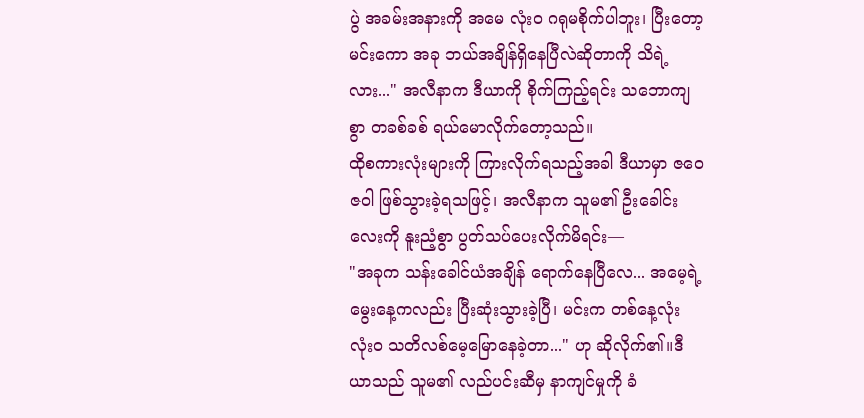ပွဲ အခမ်းအနားကို အမေ လုံးဝ ဂရုမစိုက်ပါဘူး၊ ပြီးတော့ မင်းကော အခု ဘယ်အချိန်ရှိနေပြီလဲဆိုတာကို သိရဲ့လား..." အလီနာက ဒီယာကို စိုက်ကြည့်ရင်း သဘောကျစွာ တခစ်ခစ် ရယ်မောလိုက်တော့သည်။
ထိုစကားလုံးများကို ကြားလိုက်ရသည့်အခါ ဒီယာမှာ ဇဝေဇဝါ ဖြစ်သွားခဲ့ရသဖြင့်၊ အလီနာက သူမ၏ ဦးခေါင်းလေးကို နူးညံ့စွာ ပွတ်သပ်ပေးလိုက်မိရင်း—
"အခုက သန်းခေါင်ယံအချိန် ရောက်နေပြီလေ... အမေ့ရဲ့ မွေးနေ့ကလည်း ပြီးဆုံးသွားခဲ့ပြီ၊ မင်းက တစ်နေ့လုံး လုံးဝ သတိလစ်မေ့မြောနေခဲ့တာ..." ဟု ဆိုလိုက်၏။ဒီယာသည် သူမ၏ လည်ပင်းဆီမှ နာကျင်မှုကို ခံ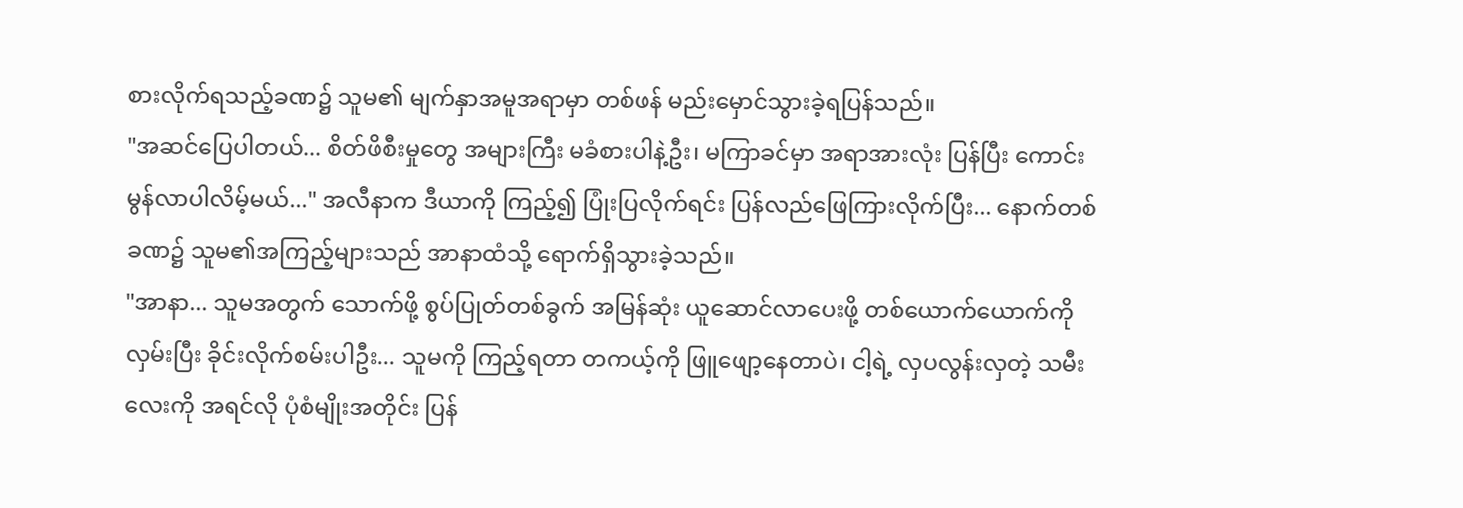စားလိုက်ရသည့်ခဏ၌ သူမ၏ မျက်နှာအမူအရာမှာ တစ်ဖန် မည်းမှောင်သွားခဲ့ရပြန်သည်။
"အဆင်ပြေပါတယ်... စိတ်ဖိစီးမှုတွေ အများကြီး မခံစားပါနဲ့ဦး၊ မကြာခင်မှာ အရာအားလုံး ပြန်ပြီး ကောင်းမွန်လာပါလိမ့်မယ်..." အလီနာက ဒီယာကို ကြည့်၍ ပြုံးပြလိုက်ရင်း ပြန်လည်ဖြေကြားလိုက်ပြီး... နောက်တစ်ခဏ၌ သူမ၏အကြည့်များသည် အာနာထံသို့ ရောက်ရှိသွားခဲ့သည်။
"အာနာ... သူမအတွက် သောက်ဖို့ စွပ်ပြုတ်တစ်ခွက် အမြန်ဆုံး ယူဆောင်လာပေးဖို့ တစ်ယောက်ယောက်ကို လှမ်းပြီး ခိုင်းလိုက်စမ်းပါဦး... သူမကို ကြည့်ရတာ တကယ့်ကို ဖြူဖျော့နေတာပဲ၊ ငါ့ရဲ့ လှပလွန်းလှတဲ့ သမီးလေးကို အရင်လို ပုံစံမျိုးအတိုင်း ပြန်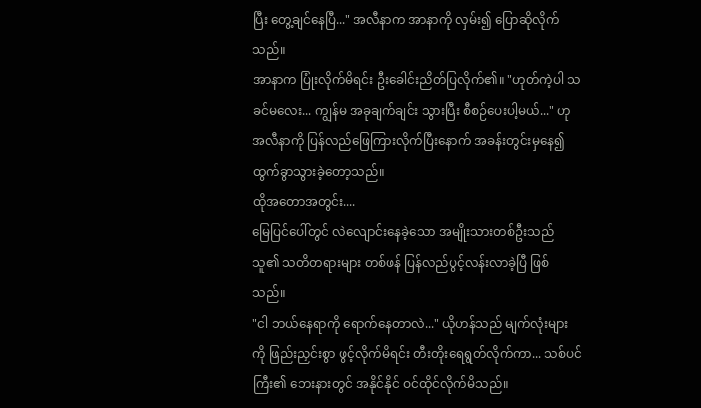ပြီး တွေ့ချင်နေပြီ..." အလီနာက အာနာကို လှမ်း၍ ပြောဆိုလိုက်သည်။
အာနာက ပြုံးလိုက်မိရင်း ဦးခေါင်းညိတ်ပြလိုက်၏။ "ဟုတ်ကဲ့ပါ သခင်မလေး... ကျွန်မ အခုချက်ချင်း သွားပြီး စီစဉ်ပေးပါ့မယ်..." ဟု အလီနာကို ပြန်လည်ဖြေကြားလိုက်ပြီးနောက် အခန်းတွင်းမှနေ၍ ထွက်ခွာသွားခဲ့တော့သည်။
ထိုအတောအတွင်း....
မြေပြင်ပေါ်တွင် လဲလျောင်းနေခဲ့သော အမျိုးသားတစ်ဦးသည် သူ၏ သတိတရားများ တစ်ဖန် ပြန်လည်ပွင့်လန်းလာခဲ့ပြီ ဖြစ်သည်။
"ငါ ဘယ်နေရာကို ရောက်နေတာလဲ..." ယိုဟန်သည် မျက်လုံးများကို ဖြည်းညှင်းစွာ ဖွင့်လိုက်မိရင်း တီးတိုးရေရွတ်လိုက်ကာ... သစ်ပင်ကြီး၏ ဘေးနားတွင် အနိုင်နိုင် ဝင်ထိုင်လိုက်မိသည်။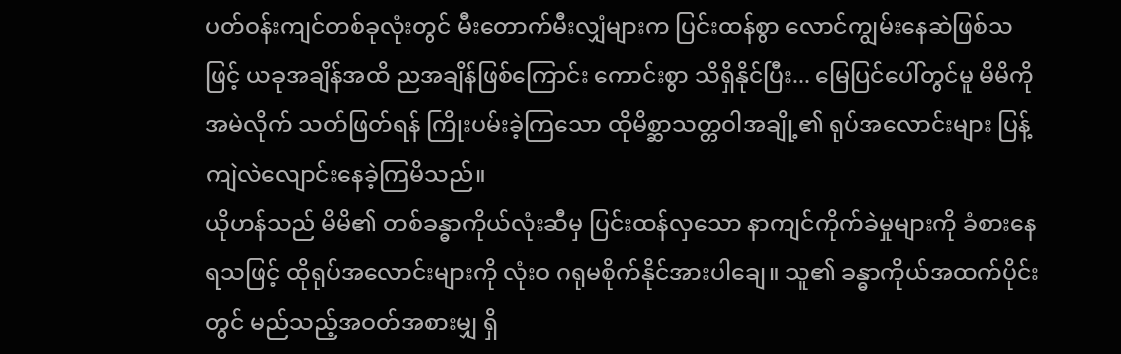ပတ်ဝန်းကျင်တစ်ခုလုံးတွင် မီးတောက်မီးလျှံများက ပြင်းထန်စွာ လောင်ကျွမ်းနေဆဲဖြစ်သဖြင့် ယခုအချိန်အထိ ညအချိန်ဖြစ်ကြောင်း ကောင်းစွာ သိရှိနိုင်ပြီး... မြေပြင်ပေါ်တွင်မူ မိမိကို အမဲလိုက် သတ်ဖြတ်ရန် ကြိုးပမ်းခဲ့ကြသော ထိုမိစ္ဆာသတ္တဝါအချို့၏ ရုပ်အလောင်းများ ပြန့်ကျဲလဲလျောင်းနေခဲ့ကြမိသည်။
ယိုဟန်သည် မိမိ၏ တစ်ခန္ဓာကိုယ်လုံးဆီမှ ပြင်းထန်လှသော နာကျင်ကိုက်ခဲမှုများကို ခံစားနေရသဖြင့် ထိုရုပ်အလောင်းများကို လုံးဝ ဂရုမစိုက်နိုင်အားပါချေ။ သူ၏ ခန္ဓာကိုယ်အထက်ပိုင်းတွင် မည်သည့်အဝတ်အစားမျှ ရှိ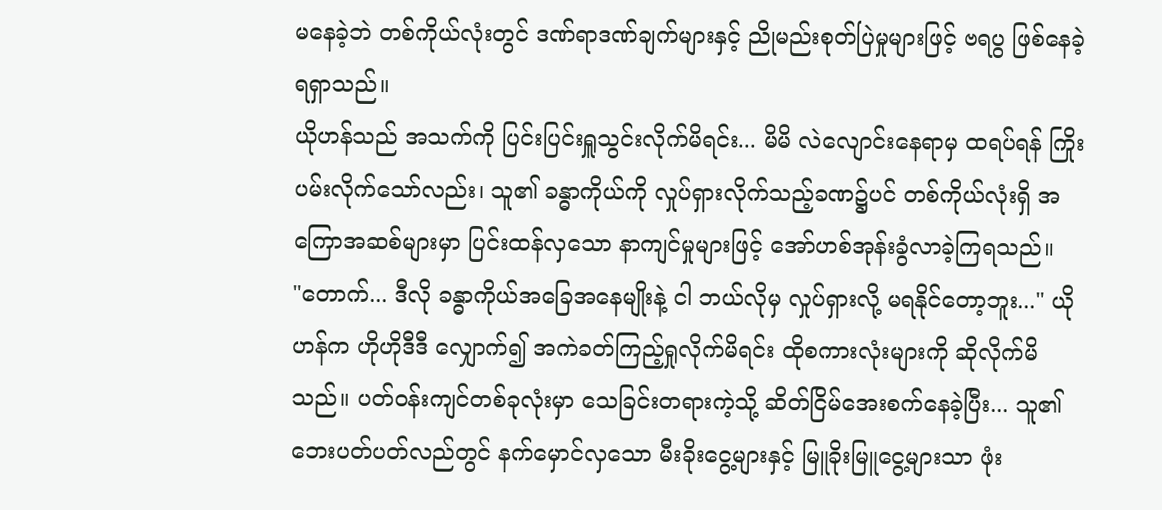မနေခဲ့ဘဲ တစ်ကိုယ်လုံးတွင် ဒဏ်ရာဒဏ်ချက်များနှင့် ညိုမည်းစုတ်ပြဲမှုများဖြင့် ဗရပွ ဖြစ်နေခဲ့ရရှာသည်။
ယိုဟန်သည် အသက်ကို ပြင်းပြင်းရှူသွင်းလိုက်မိရင်း... မိမိ လဲလျောင်းနေရာမှ ထရပ်ရန် ကြိုးပမ်းလိုက်သော်လည်း၊ သူ၏ ခန္ဓာကိုယ်ကို လှုပ်ရှားလိုက်သည့်ခဏ၌ပင် တစ်ကိုယ်လုံးရှိ အကြောအဆစ်များမှာ ပြင်းထန်လှသော နာကျင်မှုများဖြင့် အော်ဟစ်အုန်းခွံလာခဲ့ကြရသည်။
"တောက်... ဒီလို ခန္ဓာကိုယ်အခြေအနေမျိုးနဲ့ ငါ ဘယ်လိုမှ လှုပ်ရှားလို့ မရနိုင်တော့ဘူး..." ယိုဟန်က ဟိုဟိုဒီဒီ လျှောက်၍ အကဲခတ်ကြည့်ရှုလိုက်မိရင်း ထိုစကားလုံးများကို ဆိုလိုက်မိသည်။ ပတ်ဝန်းကျင်တစ်ခုလုံးမှာ သေခြင်းတရားကဲ့သို့ ဆိတ်ငြိမ်အေးစက်နေခဲ့ပြီး... သူ၏ ဘေးပတ်ပတ်လည်တွင် နက်မှောင်လှသော မီးခိုးငွေ့များနှင့် မြူခိုးမြူငွေ့များသာ ဖုံး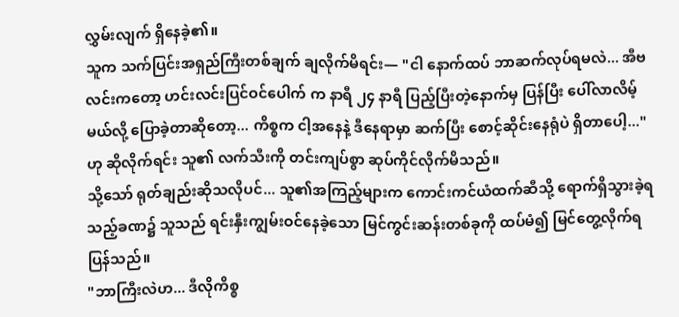လွှမ်းလျက် ရှိနေခဲ့၏။
သူက သက်ပြင်းအရှည်ကြီးတစ်ချက် ချလိုက်မိရင်း— "ငါ နောက်ထပ် ဘာဆက်လုပ်ရမလဲ... အီဗလင်းကတော့ ဟင်းလင်းပြင်ဝင်ပေါက် က နာရီ ၂၄ နာရီ ပြည့်ပြီးတဲ့နောက်မှ ပြန်ပြီး ပေါ်လာလိမ့်မယ်လို့ ပြောခဲ့တာဆိုတော့... ကိစ္စက ငါ့အနေနဲ့ ဒီနေရာမှာ ဆက်ပြီး စောင့်ဆိုင်းနေရုံပဲ ရှိတာပေါ့..." ဟု ဆိုလိုက်ရင်း သူ၏ လက်သီးကို တင်းကျပ်စွာ ဆုပ်ကိုင်လိုက်မိသည်။
သို့သော် ရုတ်ချည်းဆိုသလိုပင်... သူ၏အကြည့်များက ကောင်းကင်ယံထက်ဆီသို့ ရောက်ရှိသွားခဲ့ရသည့်ခဏ၌ သူသည် ရင်းနှီးကျွမ်းဝင်နေခဲ့သော မြင်ကွင်းဆန်းတစ်ခုကို ထပ်မံ၍ မြင်တွေ့လိုက်ရပြန်သည်။
"ဘာကြီးလဲဟ... ဒီလိုကိစ္စ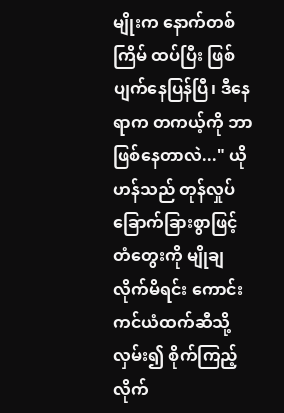မျိုးက နောက်တစ်ကြိမ် ထပ်ပြီး ဖြစ်ပျက်နေပြန်ပြီ၊ ဒီနေရာက တကယ့်ကို ဘာဖြစ်နေတာလဲ..." ယိုဟန်သည် တုန်လှုပ်ခြောက်ခြားစွာဖြင့် တံတွေးကို မျိုချလိုက်မိရင်း ကောင်းကင်ယံထက်ဆီသို့ လှမ်း၍ စိုက်ကြည့်လိုက်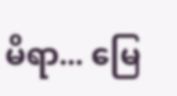မိရာ... မြေ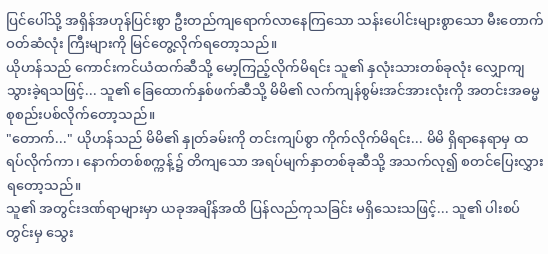ပြင်ပေါ်သို့ အရှိန်အဟုန်ပြင်းစွာ ဦးတည်ကျရောက်လာနေကြသော သန်းပေါင်းများစွာသော မီးတောက်ဝတ်ဆံလုံး ကြီးများကို မြင်တွေ့လိုက်ရတော့သည်။
ယိုဟန်သည် ကောင်းကင်ယံထက်ဆီသို့ မော့ကြည့်လိုက်မိရင်း သူ၏ နှလုံးသားတစ်ခုလုံး လျှောကျသွားခဲ့ရသဖြင့်... သူ၏ ခြေထောက်နှစ်ဖက်ဆီသို့ မိမိ၏ လက်ကျန်စွမ်းအင်အားလုံးကို အတင်းအဓမ္မ စုစည်းပစ်လိုက်တော့သည်။
"တောက်..." ယိုဟန်သည် မိမိ၏ နှုတ်ခမ်းကို တင်းကျပ်စွာ ကိုက်လိုက်မိရင်း... မိမိ ရှိရာနေရာမှ ထရပ်လိုက်ကာ၊ နောက်တစ်စက္ကန့်၌ တိကျသော အရပ်မျက်နှာတစ်ခုဆီသို့ အသက်လု၍ စတင်ပြေးလွှားရတော့သည်။
သူ၏ အတွင်းဒဏ်ရာများမှာ ယခုအချိန်အထိ ပြန်လည်ကုသခြင်း မရှိသေးသဖြင့်... သူ၏ ပါးစပ်တွင်းမှ သွေး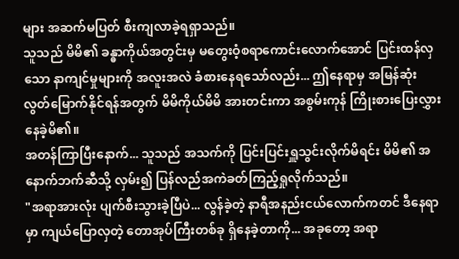များ အဆက်မပြတ် စီးကျလာခဲ့ရရှာသည်။
သူသည် မိမိ၏ ခန္ဓာကိုယ်အတွင်းမှ မတွေးဝံ့စရာကောင်းလောက်အောင် ပြင်းထန်လှသော နာကျင်မှုများကို အလူးအလဲ ခံစားနေရသော်လည်း... ဤနေရာမှ အမြန်ဆုံး လွတ်မြောက်နိုင်ရန်အတွက် မိမိကိုယ်မိမိ အားတင်းကာ အစွမ်းကုန် ကြိုးစားပြေးလွှားနေခဲ့မိ၏။
အတန်ကြာပြီးနောက်... သူသည် အသက်ကို ပြင်းပြင်းရှူသွင်းလိုက်မိရင်း မိမိ၏ အနောက်ဘက်ဆီသို့ လှမ်း၍ ပြန်လည်အကဲခတ်ကြည့်ရှုလိုက်သည်။
"အရာအားလုံး ပျက်စီးသွားခဲ့ပြီပဲ... လွန်ခဲ့တဲ့ နာရီအနည်းငယ်လောက်ကတင် ဒီနေရာမှာ ကျယ်ပြောလှတဲ့ တောအုပ်ကြီးတစ်ခု ရှိနေခဲ့တာကို... အခုတော့ အရာ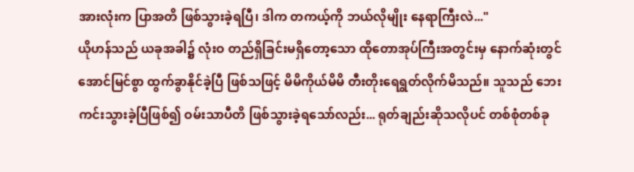အားလုံးက ပြာအတိ ဖြစ်သွားခဲ့ရပြီ၊ ဒါက တကယ့်ကို ဘယ်လိုမျိုး နေရာကြီးလဲ..."
ယိုဟန်သည် ယခုအခါ၌ လုံးဝ တည်ရှိခြင်းမရှိတော့သော ထိုတောအုပ်ကြီးအတွင်းမှ နောက်ဆုံးတွင် အောင်မြင်စွာ ထွက်ခွာနိုင်ခဲ့ပြီ ဖြစ်သဖြင့် မိမိကိုယ်မိမိ တီးတိုးရေရွတ်လိုက်မိသည်။ သူသည် ဘေးကင်းသွားခဲ့ပြီဖြစ်၍ ဝမ်းသာပီတိ ဖြစ်သွားခဲ့ရသော်လည်း... ရုတ်ချည်းဆိုသလိုပင် တစ်စုံတစ်ခု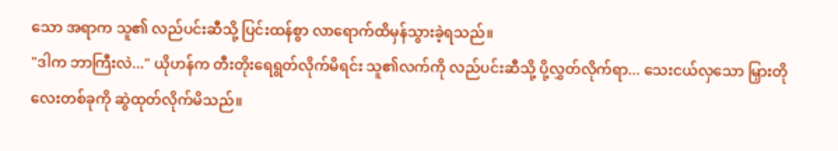သော အရာက သူ၏ လည်ပင်းဆီသို့ ပြင်းထန်စွာ လာရောက်ထိမှန်သွားခဲ့ရသည်။
"ဒါက ဘာကြီးလဲ..." ယိုဟန်က တီးတိုးရေရွတ်လိုက်မိရင်း သူ၏လက်ကို လည်ပင်းဆီသို့ ပို့လွှတ်လိုက်ရာ... သေးငယ်လှသော မြှားတို လေးတစ်ခုကို ဆွဲထုတ်လိုက်မိသည်။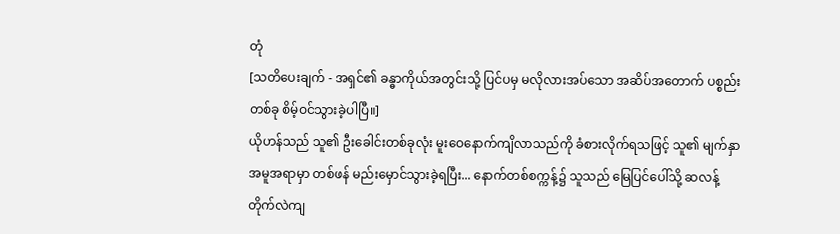တုံ
[သတိပေးချက် - အရှင်၏ ခန္ဓာကိုယ်အတွင်းသို့ ပြင်ပမှ မလိုလားအပ်သော အဆိပ်အတောက် ပစ္စည်းတစ်ခု စိမ့်ဝင်သွားခဲ့ပါပြီ။]
ယိုဟန်သည် သူ၏ ဦးခေါင်းတစ်ခုလုံး မူးဝေနောက်ကျိလာသည်ကို ခံစားလိုက်ရသဖြင့် သူ၏ မျက်နှာအမူအရာမှာ တစ်ဖန် မည်းမှောင်သွားခဲ့ရပြီး... နောက်တစ်စက္ကန့်၌ သူသည် မြေပြင်ပေါ်သို့ ဆလန့်တိုက်လဲကျ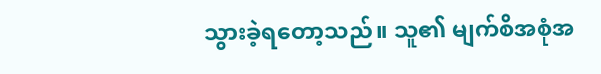သွားခဲ့ရတော့သည်။ သူ၏ မျက်စိအစုံအ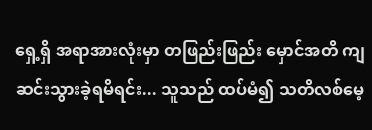ရှေ့ရှိ အရာအားလုံးမှာ တဖြည်းဖြည်း မှောင်အတိ ကျဆင်းသွားခဲ့ရမိရင်း... သူသည် ထပ်မံ၍ သတိလစ်မေ့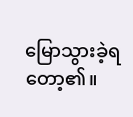မြောသွားခဲ့ရတော့၏။